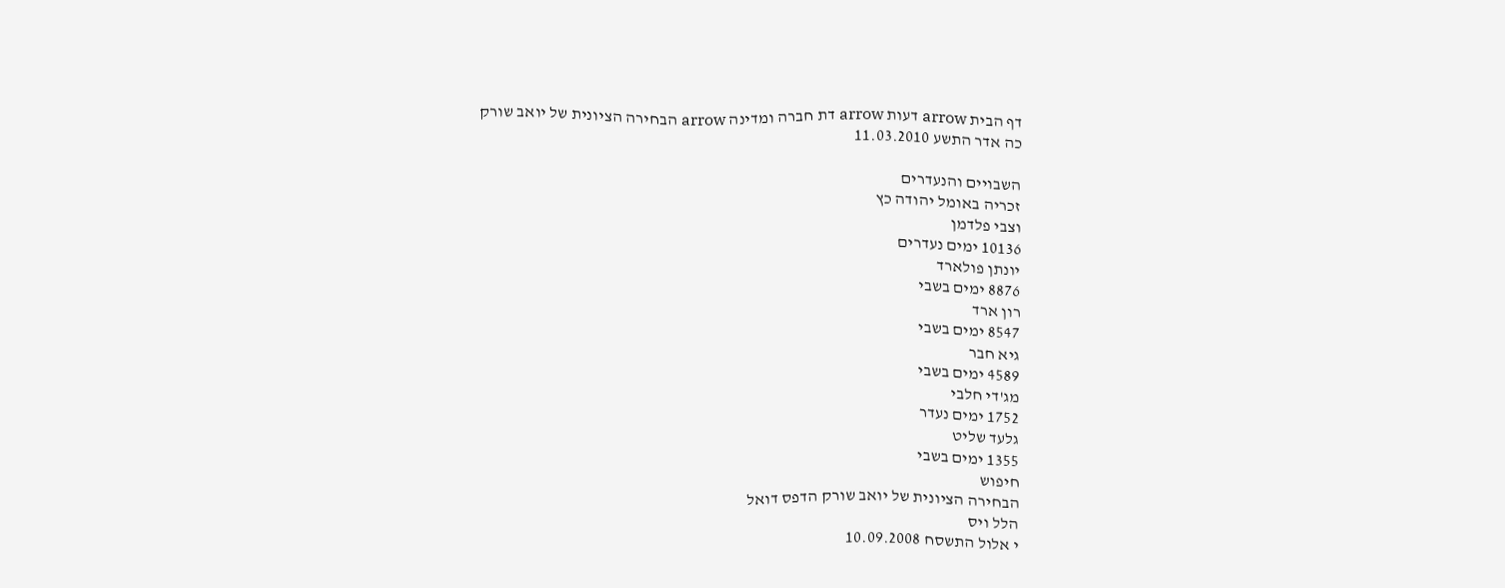דף הבית arrow דעות arrow דת חברה ומדינה arrow הבחירה הציונית של יואב שורק
כה אדר התשע 11.03.2010

השבויים והנעדרים
זכריה באומל יהודה כץ
וצבי פלדמן
10136 ימים נעדרים
יונתן פולארד
8876 ימים בשבי
רון ארד
8547 ימים בשבי
גיא חבר
4589 ימים בשבי
מג'די חלבי
1752 ימים נעדר
גלעד שליט
1355 ימים בשבי
חיפוש
הבחירה הציונית של יואב שורק הדפס דואל
הלל ויס
י אלול התשסח 10.09.2008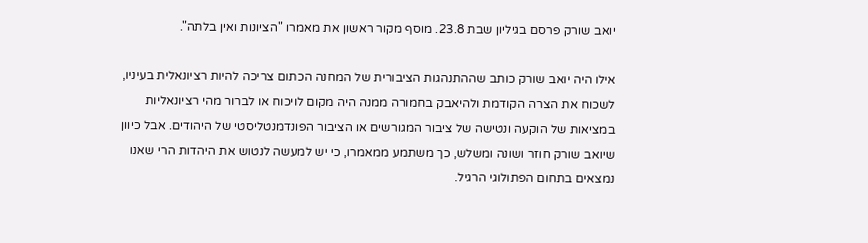יואב שורק פרסם בגיליון שבת 23.8. מוסף מקור ראשון את מאמרו "הציונות ואין בלתה".

אילו היה יואב שורק כותב שההתנהגות הציבורית של המחנה הכתום צריכה להיות רציונאלית בעיניו, לשכוח את הצרה הקודמת ולהיאבק בחמורה ממנה היה מקום לויכוח או לברור מהי רציונאליות במציאות של הוקעה ונטישה של ציבור המגורשים או הציבור הפונדמנטליסטי של היהודים. אבל כיוון שיואב שורק חוזר ושונה ומשלש, כך משתמע ממאמרו, כי יש למעשה לנטוש את היהדות הרי שאנו נמצאים בתחום הפתולוגי הרגיל.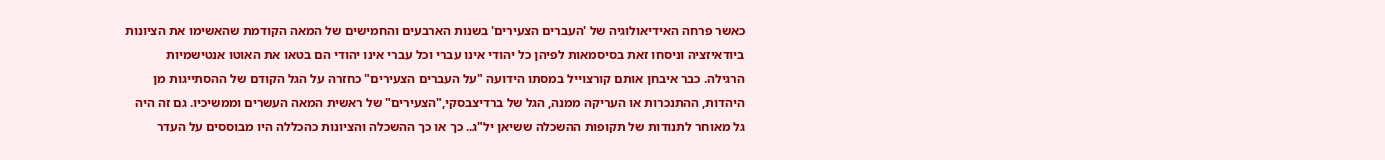כאשר פרחה האידיאולוגיה של 'העברים הצעירים' בשנות הארבעים והחמישים של המאה הקודמת שהאשימו את הציונות ביודאיזציה וניסחו זאת בסיסמאות לפיהן כל יהודי אינו עברי וכל עברי אינו יהודי הם בטאו את האוטו אנטישמיות הרגילה. כבר איבחן אותם קורצוייל במסתו הידועה "על העברים הצעירים" כחזרה על הגל הקודם של ההסתייגות מן היהדות, ההתנכרות או העריקה ממנה, הגל של ברדיצבסקי,"הצעירים" של ראשית המאה העשרים וממשיכיו. גם זה היה גל מאוחר לתנודות של תקופות ההשכלה ששיאן יל"ג.. כך או כך ההשכלה והציונות כהכללה היו מבוססים על העדר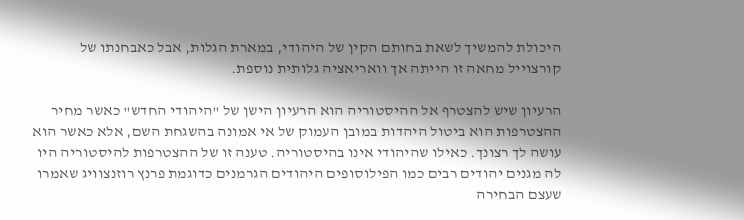היכולת להמשיך לשאת בחותם הקין של היהודי, במארת הגלות, אבל כאבחנתו של קורצוייל מחאה זו הייתה אך וואריאציה גלותית נוספת.

הרעיון שיש להצטרף אל ההיסטוריה הוא הרעיון הישן של "היהודי החדש" כאשר מחיר ההצטרפות הוא ביטול היהדות במובן העמוק של אי אמונה בהשגחת השם, אלא כאשר הוא עושה לך רצונך. כאילו שהיהודי אינו בהיסטוריה. טענה זו של ההצטרפות להיסטוריה היו לה מגנים יהודים רבים כמו הפילוסופים היהודים הגרמנים כדוגמת פרנץ רוזנצוויג שאמרו שעצם הבחירה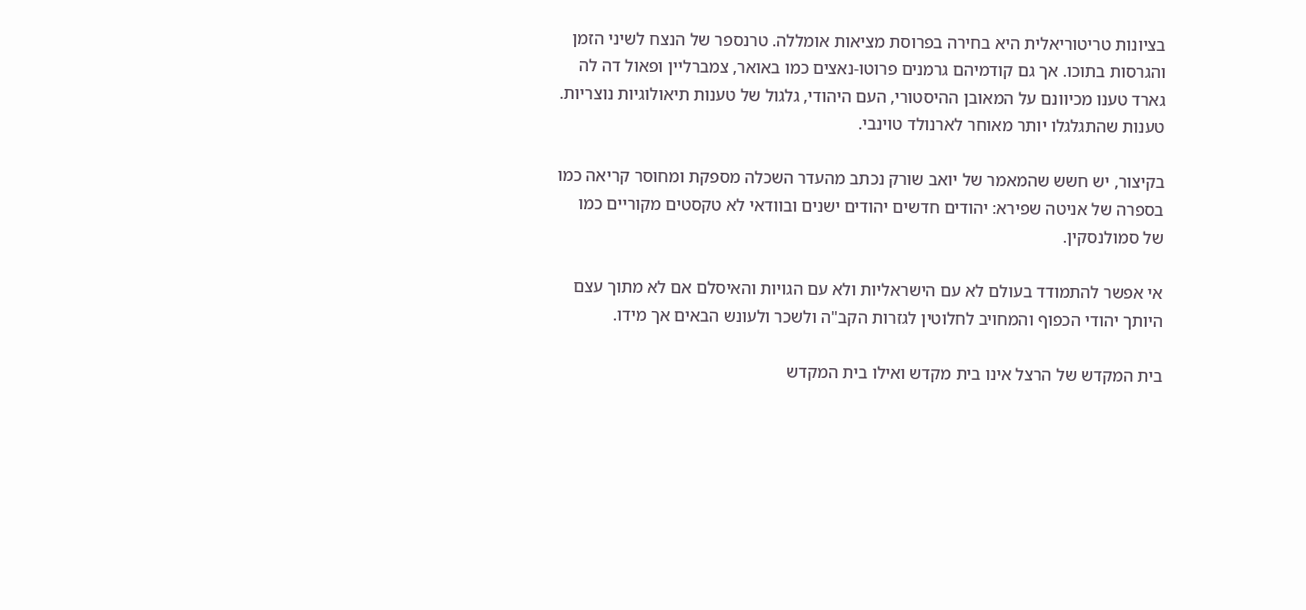בציונות טריטוריאלית היא בחירה בפרוסת מציאות אומללה. טרנספר של הנצח לשיני הזמן והגרסות בתוכו. אך גם קודמיהם גרמנים פרוטו-נאצים כמו באואר, צמברליין ופאול דה לה גארד טענו מכיוונם על המאובן ההיסטורי, העם היהודי, גלגול של טענות תיאולוגיות נוצריות. טענות שהתגלגלו יותר מאוחר לארנולד טוינבי.

בקיצור, יש חשש שהמאמר של יואב שורק נכתב מהעדר השכלה מספקת ומחוסר קריאה כמו בספרה של אניטה שפירא: יהודים חדשים יהודים ישנים ובוודאי לא טקסטים מקוריים כמו של סמולנסקין.

אי אפשר להתמודד בעולם לא עם הישראליות ולא עם הגויות והאיסלם אם לא מתוך עצם היותך יהודי הכפוף והמחויב לחלוטין לגזרות הקב"ה ולשכר ולעונש הבאים אך מידו.

בית המקדש של הרצל אינו בית מקדש ואילו בית המקדש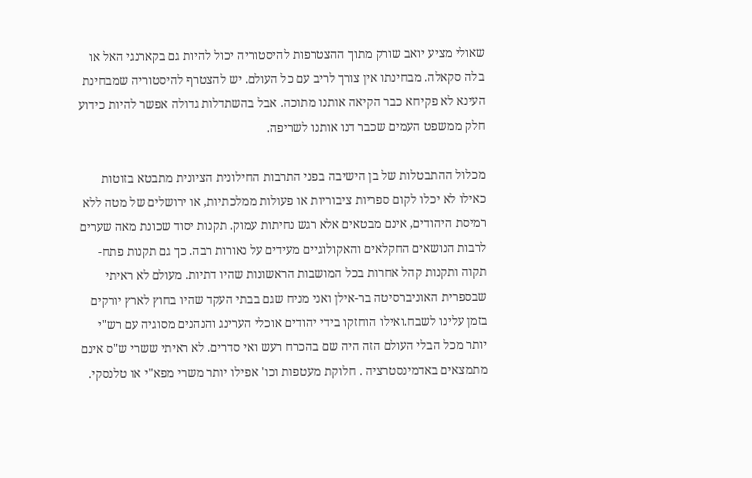שאולי מציע יואב שורק מתוך ההצטרפות להיסטוריה יכול להיות גם בקארנגי האל או בלה סקאלה. מבחינתו אין צורך לריב עם כל העולם. יש להצטרף להיסטוריה שמבחינת העינא לא פקיחא כבר הקיאה אותנו מתוכה. אבל בהשתדלות גדולה אפשר להיות כידוע חלק ממשפט העמים שכבר דנו אותנו לשריפה.

מכלול ההתבטלות של בן הישיבה בפני התרבות החילונית הציונית מתבטא בזוטות כאילו לא יכלו לקום ספריות ציבוריות או פעולות ממלכתיות, או ירושלים של מטה ללא רמיסת היהודים, אינם מבטאים אלא רגש נחיתות עמוק. תקנות יסוד שכונת מאה שערים לרבות הנושאים החקלאים והאקולוגיים מעידים על נאורות רבה. כך גם תקנות פתח-תקוה ותקנות קהל אחרות בכל המושבות הראשונות שהיו דתיות. מעולם לא ראיתי שבספרית האוניברסיטה בר-אילן ואני מניח שגם בבתי העקד שהיו בחוץ לארץ יורקים בזמן עלינו לשבח.ואילו הוחזקו בידי יהודים אוכלי הערינג והנהנים מסוגיה עם רש"י יותר מכל הבלי העולם הזה היה שם בהכרח רעש ואי סדרים. לא ראיתי ששרי ש"ס אינם מתמצאים באדמינסטרציה . חלוקת מעטפות וכו' אפילו יותר משרי מפא"י או טלנסקי.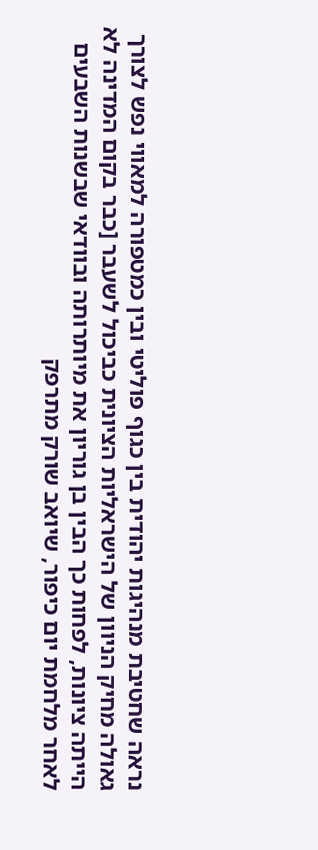נראה שחטיבת מנהיגות יהודית בין כגוף פוליטי ובין כמטפורה למאווי נפש לצורך גאולה מחיק הניוון של הישראליות הציונית כביכול לשעבר [כבר בקום המדינה לא הייתה ציונות, לפחות כך הבין בן גוריון את מיותרותה ובוודאי שבשנות השבעים לאחר מלחמת יום כיפור, שיואב שורק מתרפק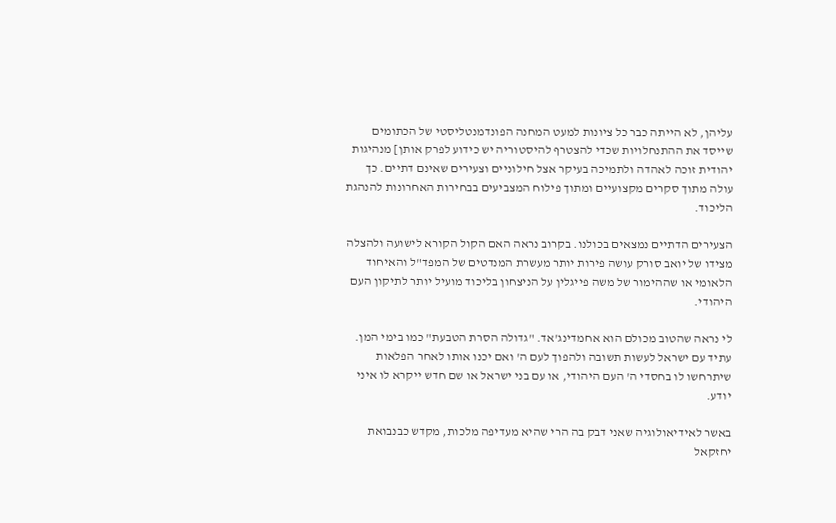עליהן, לא הייתה כבר כל ציונות למעט המחנה הפונדמנטליסטי של הכתומים שייסד את ההתנחלויות שכדי להצטרף להיסטוריה יש כידוע לפרק אותן] מנהיגות יהודית זוכה לאהדה ולתמיכה בעיקר אצל חילוניים וצעירים שאינם דתיים. כך עולה מתוך סקרים מקצועיים ומתוך פילוח המצביעים בבחירות האחרונות להנהגת הליכוד.

הצעירים הדתיים נמצאים בכולנו. בקרוב נראה האם הקול הקורא לישועה ולהצלה מצידו של יואב סורק עושה פירות יותר מעשרת המנדטים של המפד"ל והאיחוד הלאומי או שההימור של משה פייגלין על הניצחון בליכוד מועיל יותר לתיקון העם היהודי.

לי נראה שהטוב מכולם הוא אחמדינג'אד. "גדולה הסרת הטבעת" כמו בימי המן. עתיד עם ישראל לעשות תשובה ולהפוך לעם ה' ואם יכנו אותו לאחר הפלאות שיתרחשו לו בחסדי ה' העם היהודי, או עם בני ישראל או שם חדש ייקרא לו איני יודע.

באשר לאידיאולוגיה שאני דבק בה הרי שהיא מעדיפה מלכות, מקדש כבנבואת יחזקאל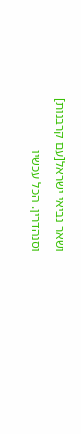ושאר נביאי ישראל[עם קרבנות] וסנהדרין. הכל עכשיו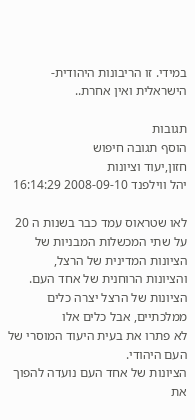במידי. זו הריבונות היהודית-הישראלית ואין אחרת..

תגובות
הוסף תגובה חיפוש
חזון,יעוד וציונות
יהל ווילפנד 2008-09-10 16:14:29

לאו שטראוס עמד כבר בשנות ה 20 על שתי המכשלות המבניות של הציונות המדינית של הרצל,
והציונות הרוחנית של אחד העם.
הציונות של הרצל יצרה כלים ממלכתיים, אבל כלים אלו
לא פתרו את בעית היעוד המוסרי של העם היהודי.
הציונות של אחד העם נועדה להפוך את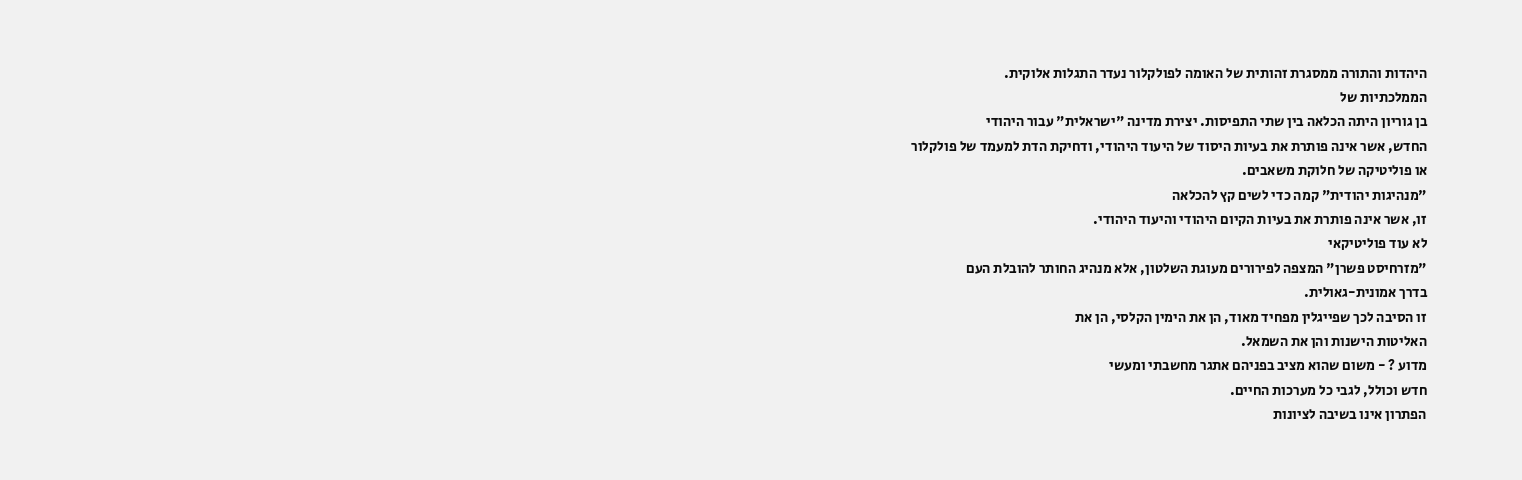היהדות והתורה ממסגרת זהותית של האומה לפולקלור נעדר התגלות אלוקית.
הממלכתיות של
בן גוריון היתה הכלאה בין שתי התפיסות. יצירת מדינה "ישראלית" עבור היהודי
החדש, אשר אינה פותרת את בעיות היסוד של היעוד היהודי, ודחיקת הדת למעמד של פולקלור
או פוליטיקה של חלוקת משאבים.
"מנהיגות יהודית" קמה כדי לשים קץ להכלאה
זו, אשר אינה פותרת את בעיות הקיום היהודי והיעוד היהודי.
לא עוד פוליטיקאי
"מזרחיסט פשרן" המצפה לפירורים מעוגת השלטון, אלא מנהיג החותר להובלת העם
בדרך אמונית-גאולית.
זו הסיבה לכך שפייגלין מפחיד מאוד, הן את הימין הקלסי, הן את
האליטות הישנות והן את השמאל.
מדוע ? - משום שהוא מציב בפניהם אתגר מחשבתי ומעשי
חדש וכולל, לגבי כל מערכות החיים.
הפתרון אינו בשיבה לציונות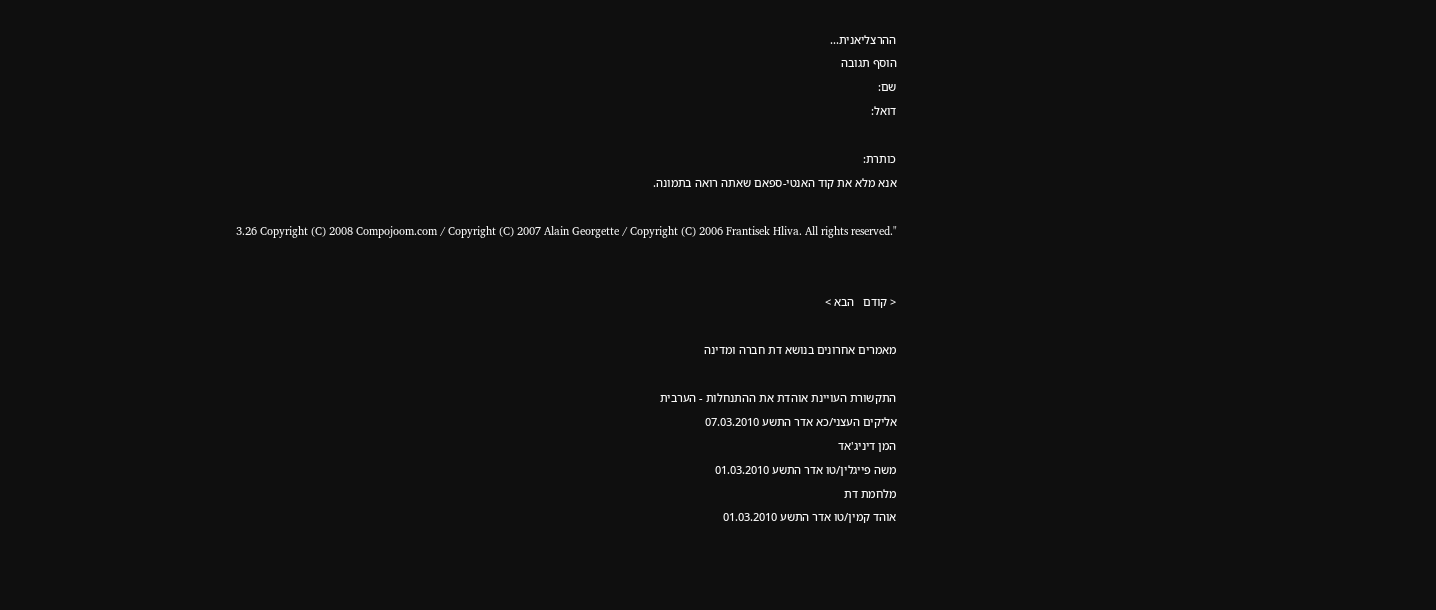ההרצליאנית...
הוסף תגובה
שם:
דואל:

כותרת:
אנא מלא את קוד האנטי-ספאם שאתה רואה בתמונה.

3.26 Copyright (C) 2008 Compojoom.com / Copyright (C) 2007 Alain Georgette / Copyright (C) 2006 Frantisek Hliva. All rights reserved."


< קודם   הבא >

מאמרים אחרונים בנושא דת חברה ומדינה

התקשורת העויינת אוהדת את ההתנחלות - הערבית
אליקים העצני/כא אדר התשע 07.03.2010
המן דיניג'אד
משה פייגלין/טו אדר התשע 01.03.2010
מלחמת דת
אוהד קמין/טו אדר התשע 01.03.2010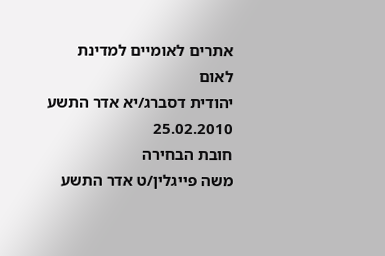אתרים לאומיים למדינת לאום
יהודית דסברג/יא אדר התשע 25.02.2010
חובת הבחירה
משה פייגלין/ט אדר התשע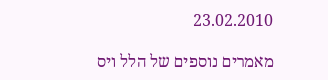23.02.2010

מאמרים נוספים של הלל ויס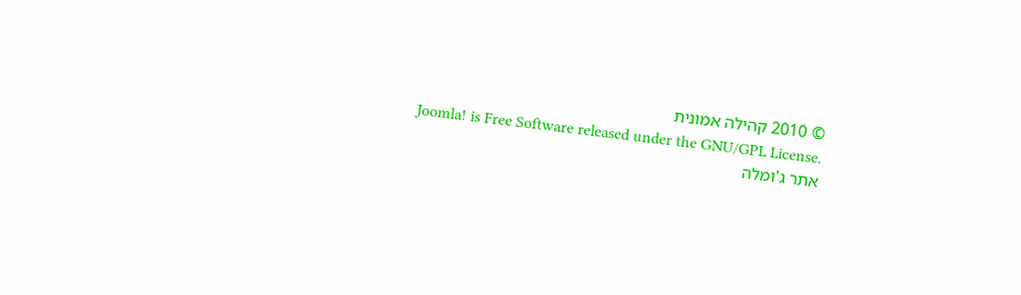© 2010 קהילה אמונית
Joomla! is Free Software released under the GNU/GPL License.
אתר ג'ומלה